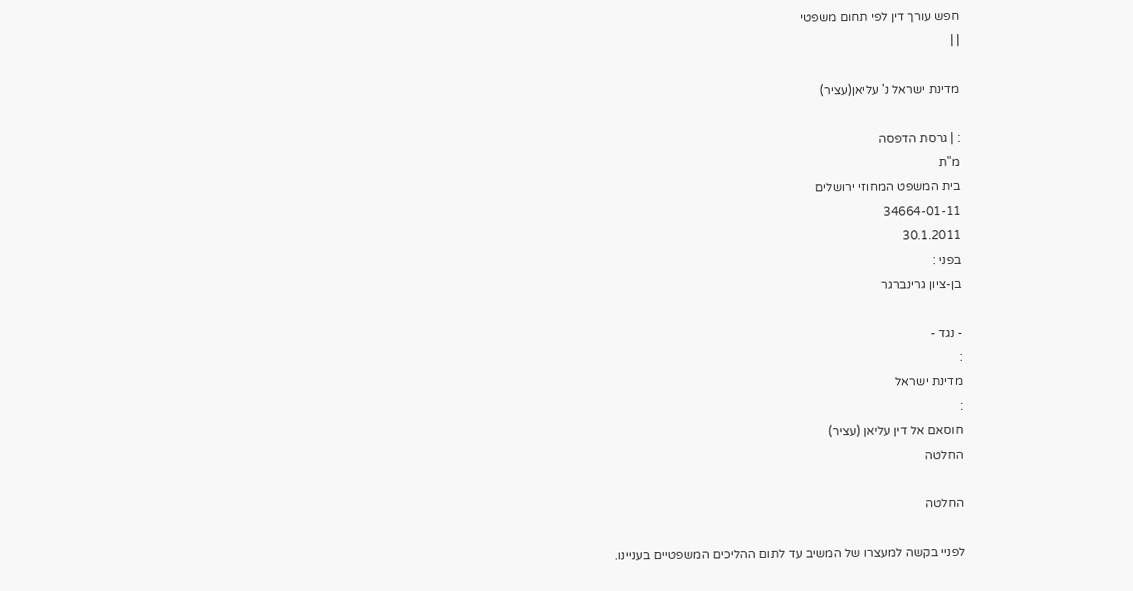חפש עורך דין לפי תחום משפטי
| |

מדינת ישראל נ' עליאן(עציר)

: | גרסת הדפסה
מ"ת
בית המשפט המחוזי ירושלים
34664-01-11
30.1.2011
בפני :
בן-ציון גרינברגר

- נגד -
:
מדינת ישראל
:
חוסאם אל דין עליאן (עציר)
החלטה

החלטה

לפניי בקשה למעצרו של המשיב עד לתום ההליכים המשפטיים בעניינו.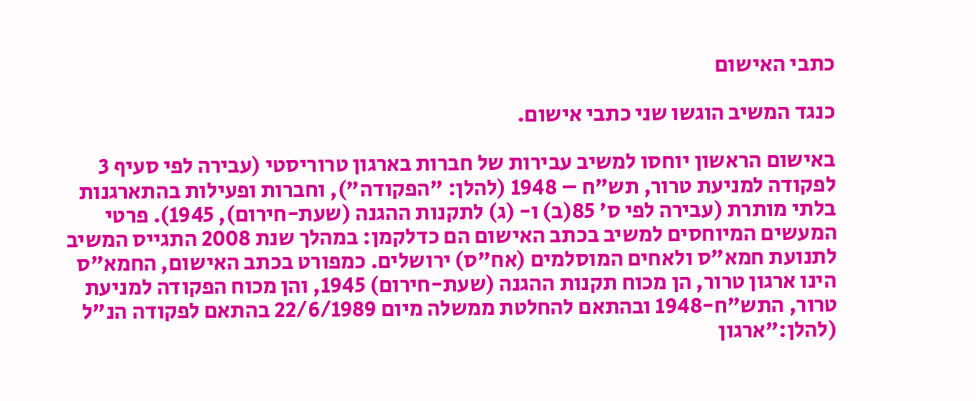כתבי האישום

כנגד המשיב הוגשו שני כתבי אישום.

באישום הראשון יוחסו למשיב עבירות של חברות בארגון טרוריסטי (עבירה לפי סעיף 3 לפקודה למניעת טרור, תש"ח – 1948 (להלן: "הפקודה"), וחברות ופעילות בהתארגנות בלתי מותרת (עבירה לפי ס' 85(ב) ו- (ג) לתקנות ההגנה (שעת-חירום), 1945). פרטי המעשים המיוחסים למשיב בכתב האישום הם כדלקמן: במהלך שנת 2008 התגייס המשיב לתנועת חמא"ס ולאחים המוסלמים (אח"ס) ירושלים. כמפורט בכתב האישום, החמא"ס הינו ארגון טרור, הן מכוח תקנות ההגנה (שעת-חירום) 1945, והן מכוח הפקודה למניעת טרור, התש"ח-1948 ובהתאם להחלטת ממשלה מיום 22/6/1989 בהתאם לפקודה הנ"ל (להלן:"ארגון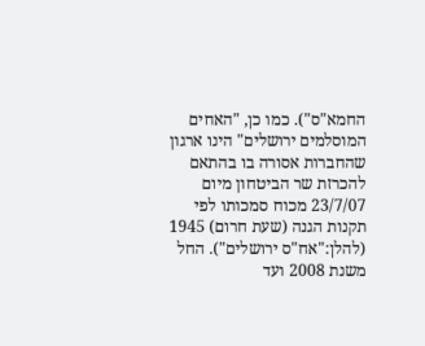החמא"ס"). כמו כן, "האחים המוסלמים ירושלים" הינו ארגון שהחברות אסורה בו בהתאם להכרזת שר הביטחון מיום 23/7/07 מכוח סמכותו לפי תקנות הגנה (שעת חרום) 1945 (להלן:"אח"ס ירושלים"). החל משנת 2008 ועד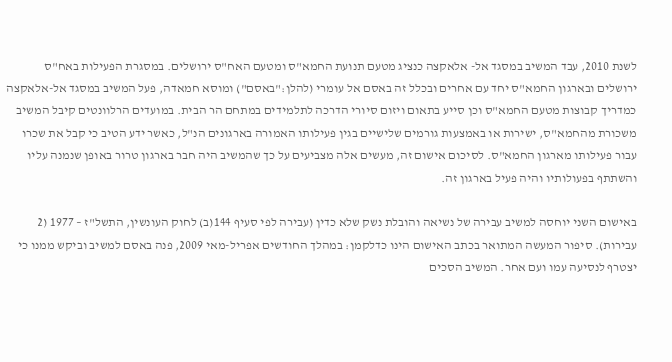לשנת 2010, עבד המשיב במסגד אל- אלאקצה כנציג מטעם תנועת החמא"ס ומטעם האח"ס ירושלים. במסגרת הפעילות באח"ס ירושלים ובארגון החמא"ס יחד עם אחרים ובכלל זה באסם אל עומרי (להלן:"באסם") ומוסא חמאדה, פעל המשיב במסגד אל-אלאקצה כמדריך קבוצות מטעם החמא"ס וכן סייע בתאום ויזום סיורי הדרכה לתלמידים במתחם הר הבית. במועדים הרלוונטים קיבל המשיב משכורת מהחמא"ס, ישירות או באמצעות גורמים שלישיים בגין פעילותו האמורה בארגונים הנ"ל, כאשר ידע הטיב כי קבל את שכרו עבור פעילותו מארגון החמא"ס. לסיכום אישום זה, מעשים אלה מצביעים על כך שהמשיב היה חבר בארגון טרור באופן שנמנה עליו והשתתף בפעולותיו והיה פעיל בארגון זה.

באישום השני יוחסה למשיב עבירה של נשיאה והובלת נשק שלא כדין (עבירה לפי סעיף 144(ב) לחוק העונשין, התשל"ז – 1977 (2 עבירות). סיפור המעשה המתואר בכתב האישום הינו כדלקמן: במהלך החודשים אפריל-מאי 2009, פנה באסם למשיב וביקש ממנו כי יצטרף לנסיעה עמו ועם אחר. המשיב הסכים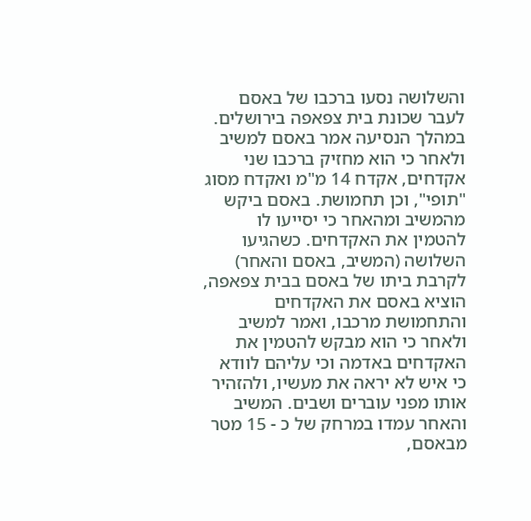והשלושה נסעו ברכבו של באסם לעבר שכונת בית צפאפה בירושלים. במהלך הנסיעה אמר באסם למשיב ולאחר כי הוא מחזיק ברכבו שני אקדחים, אקדח 14 מ"מ ואקדח מסוג "תופי", וכן תחמושת. באסם ביקש מהמשיב ומהאחר כי יסייעו לו להטמין את האקדחים. כשהגיעו השלושה (המשיב, באסם והאחר) לקרבת ביתו של באסם בבית צפאפה, הוציא באסם את האקדחים והתחמושת מרכבו, ואמר למשיב ולאחר כי הוא מבקש להטמין את האקדחים באדמה וכי עליהם לוודא כי איש לא יראה את מעשיו, ולהזהיר אותו מפני עוברים ושבים. המשיב והאחר עמדו במרחק של כ - 15 מטר מבאסם,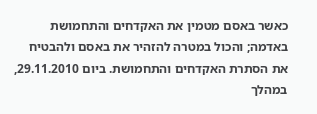כאשר באסם מטמין את האקדחים והתחמושת באדמה; והכול במטרה להזהיר את באסם ולהבטיח את הסתרת האקדחים והתחמושת. ביום 29.11.2010, במהלך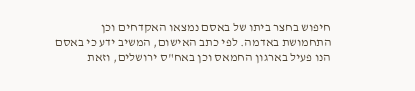חיפוש בחצר ביתו של באסם נמצאו האקדחים וכן התחמושת באדמה. לפי כתב האישום, המשיב ידע כי באסם הנו פעיל בארגון החמאס וכן באח"ס ירושלים, וזאת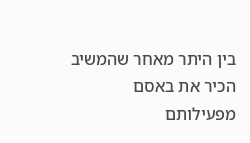בין היתר מאחר שהמשיב הכיר את באסם מפעילותם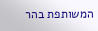המשותפת בהר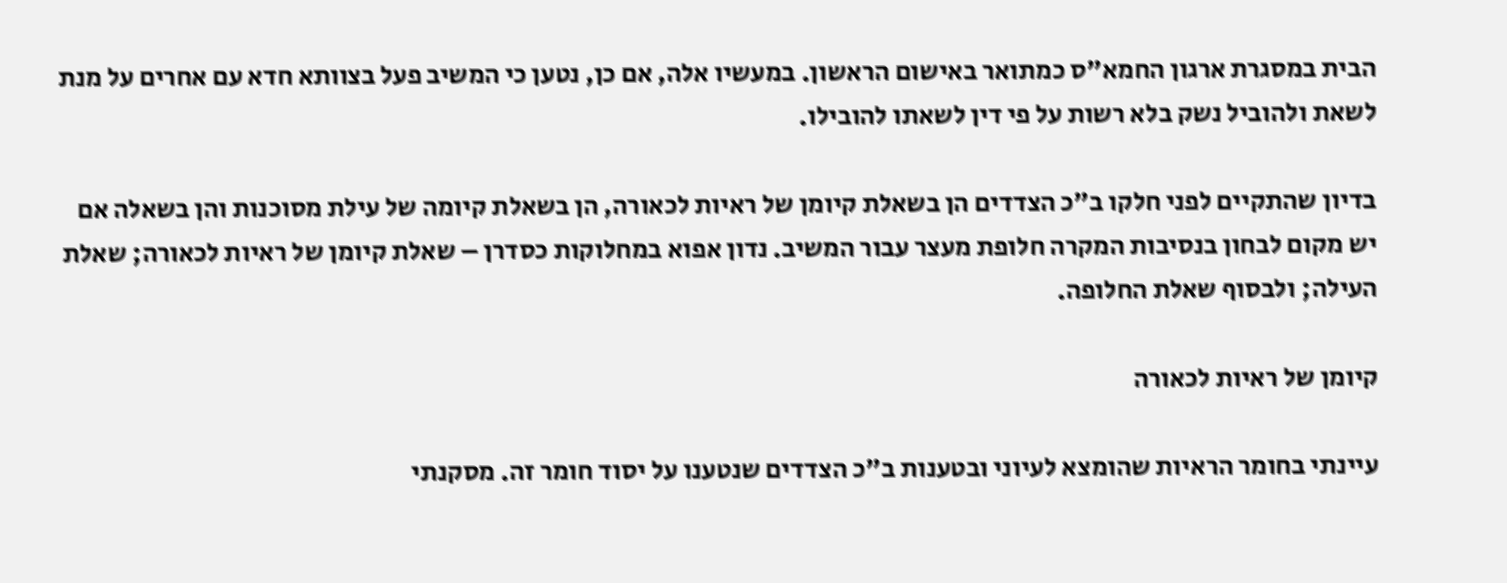הבית במסגרת ארגון החמא"ס כמתואר באישום הראשון. במעשיו אלה, אם כן, נטען כי המשיב פעל בצוותא חדא עם אחרים על מנת לשאת ולהוביל נשק בלא רשות על פי דין לשאתו להובילו.

בדיון שהתקיים לפני חלקו ב"כ הצדדים הן בשאלת קיומן של ראיות לכאורה, הן בשאלת קיומה של עילת מסוכנות והן בשאלה אם יש מקום לבחון בנסיבות המקרה חלופת מעצר עבור המשיב. נדון אפוא במחלוקות כסדרן – שאלת קיומן של ראיות לכאורה; שאלת העילה; ולבסוף שאלת החלופה.

קיומן של ראיות לכאורה

עיינתי בחומר הראיות שהומצא לעיוני ובטענות ב"כ הצדדים שנטענו על יסוד חומר זה. מסקנתי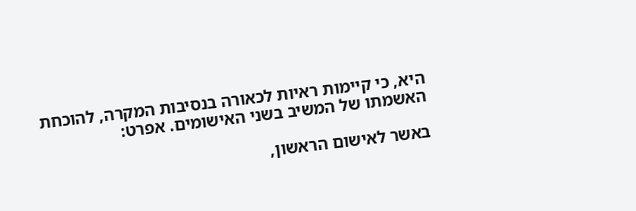היא, כי קיימות ראיות לכאורה בנסיבות המקרה, להוכחת האשמתו של המשיב בשני האישומים. אפרט:

באשר לאישום הראשון,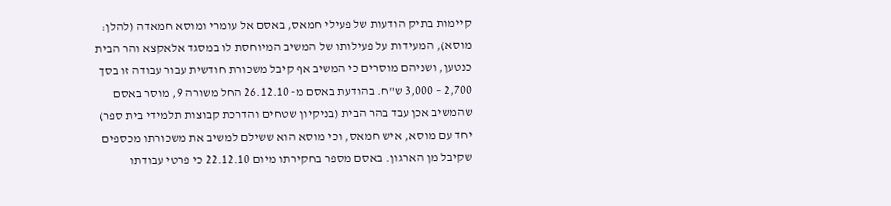קיימות בתיק הודעות של פעילי חמאס, באסם אל עומרי ומוסא חמאדה (להלן: מוסא), המעידות על פעילותו של המשיב המיוחסת לו במסגד אלאקצא והר הבית כנטען, ושניהם מוסרים כי המשיב אף קיבל משכורת חודשית עבור עבודה זו בסך 2,700 – 3,000 ש"ח. בהודעת באסם מ- 26.12.10 החל משורה 9, מוסר באסם שהמשיב אכן עבד בהר הבית (בניקיון שטחים והדרכת קבוצות תלמידי בית ספר) יחד עם מוסא, איש חמאס, וכי מוסא הוא ששילם למשיב את משכורתו מכספים שקיבל מן הארגון. באסם מספר בחקירתו מיום 22.12.10 כי פרטי עבודתו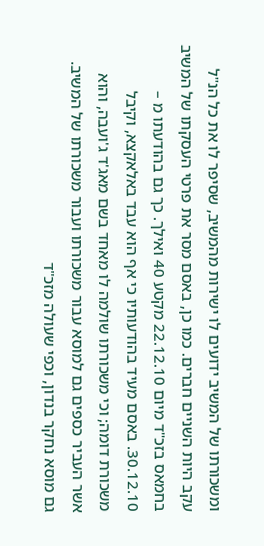ומשכורתו של המשיב ידועים לו ישירות מהמשיב, שסיפר לו את כל הנ"ל עקב היות השניים חברים. כמו כן, באסם מסר את פרטי העסקתו של המשיב בחמאס בזכ"ד מיום 22.12.10 מקטע 40 ואילך. כך גם בהודעתו מ – 30.12.10. באסם מעיד בהודעותיו כי אף הוא עבד באלאקצא, וקיבל משכורת דומה; וכי משכורתו שולמה לו מאחד בשם מאג'ד ג'ועבה, והוא אשר העביר כספים גם למוסא עבור משכורתו ועבור משכורתו של המשיב. גם מוסא נחקר בנדון, וכפי שעולה מזכ"ד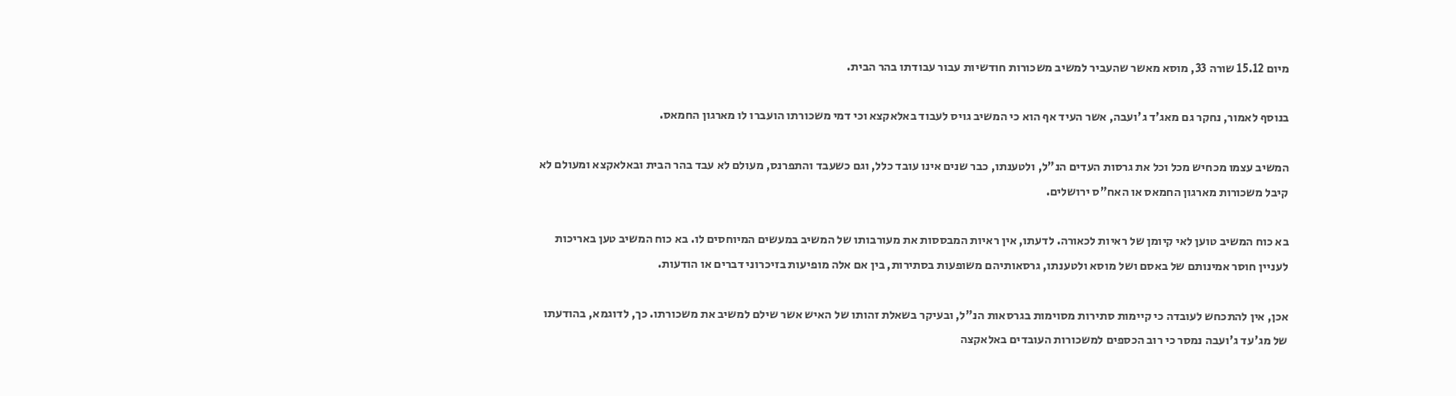מיום 15.12 שורה 33, מוסא מאשר שהעביר למשיב משכורות חודשיות עבור עבודתו בהר הבית.

בנוסף לאמור, נחקר גם מאג'ד ג'ועבה, אשר העיד אף הוא כי המשיב גויס לעבוד באלאקצא וכי דמי משכורתו הועברו לו מארגון החמאס.

המשיב עצמו מכחיש מכל וכל את גרסות העדים הנ"ל, ולטענתו, כבר שנים אינו עובד כלל, וגם כשעבד והתפרנס, מעולם לא עבד בהר הבית ובאלאקצא ומעולם לא קיבל משכורות מארגון החמאס או האח"ס ירושלים.

בא כוח המשיב טוען לאי קיומן של ראיות לכאורה. לדעתו, אין ראיות המבססות את מעורבותו של המשיב במעשים המיוחסים לו. בא כוח המשיב טען באריכות לעניין חוסר אמינותם של באסם ושל מוסא ולטענתו, גרסאותיהם משופעות בסתירות, בין אם אלה מופיעות בזיכרוני דברים או הודעות.

אכן, אין להתכחש לעובדה כי קיימות סתירות מסוימות בגרסאות הנ"ל, ובעיקר בשאלת זהותו של האיש אשר שילם למשיב את משכורתו. כך, לדוגמא, בהודעתו של מג'עד ג'ועבה נמסר כי רוב הכספים למשכורות העובדים באלאקצה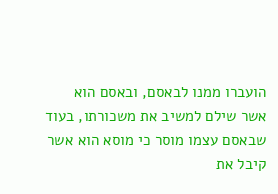הועברו ממנו לבאסם, ובאסם הוא אשר שילם למשיב את משכורתו, בעוד שבאסם עצמו מוסר כי מוסא הוא אשר קיבל את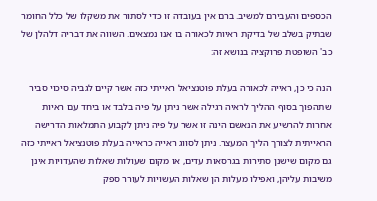הכספים והעבירם למשיב. ברם אין בעובדה זו כדי לסתור את משקלו של כלל החומר שבתיק בשלב של בדיקת ראיות לכאורה בו אנו נמצאים. השווה את דבריה דלהלן של כב' השופטת פרוקציה בנושא זה:

הנה כי כן, ראייה לכאורה בעלת פוטנציאל ראייתי כזה אשר קיים לגביה סיכוי סביר שתהפוך בסוף ההליך לראיה רגילה אשר ניתן על פיה בלבד או ביחד עם ראיות אחרות להרשיע את הנאשם הינה זו אשר על פיה ניתן לקבוע התמלאות הדרישה הראייתית לצורך הליך המעצר. ניתן לסווג ראייה כראייה בעלת פוטנציאל ראייתי כזה גם מקום שישנן סתירות בגרסאות עדים, או מקום שעולות שאלות שהעדויות אינן משיבות עליהן, ואפילו מעלות הן שאלות העשויות לעורר ספק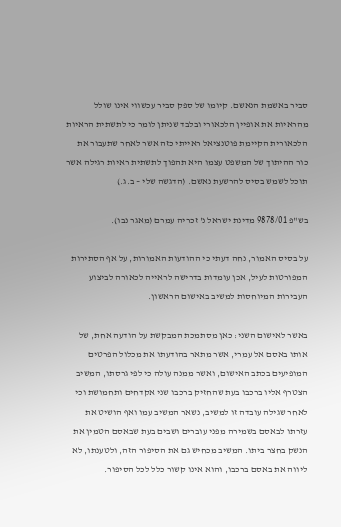סביר באשמת הנאשם. קיומו של ספק סביר עכשווי אינו שולל מהראיות את אופיין הלכאורי ובלבד שניתן לומר כי לתשתית הראיות הלכאורית הקיימת פוטנציאל ראייתי כזה אשר לאחר שתעבור את כור ההיתוך של המשפט עצמו היא תהפוך לתשתית ראיות רגילה אשר תוכל לשמש בסיס להרשעת נאשם. (הדגשה שלי – ב.ג.)

בש"פ 9878/01 מדינת ישראל נ' זכריה עמרם (מאגר נבו).

על בסיס האמור, נחה דעתי כי ההודעות האמורות, על אף הסתירות המפורטות לעיל, אכן עומדות בדרישה לראייה לכאורה לביצוע העבירות המיוחסות למשיב באישום הראשון.

באשר לאישום השני: כאן מסתמכת המבקשת על הודעה אחת, של אותו באסם אל עמרי, אשר מתאר בהודעתו את מכלול הפרטים המופיעים בכתב האישום, ואשר ממנה עולה כי לפי גרסתו, המשיב הצטרף אליו ברכבו בעת שהחזיק ברכבו שני אקדחים ותחמושת וכי לאחר שגילה עובדה זו למשיב, נשאר המשיב עמו ואף הושיט את עזרתו לבאסם בשמירה מפני עוברים ושבים בעת שבאסם הטמין את הנשק בחצר ביתו. המשיב מכחיש גם את הסיפור הזה, ולטענתו, לא ליווה את באסם ברכבו, והוא אינו קשור כלל לכל הסיפור.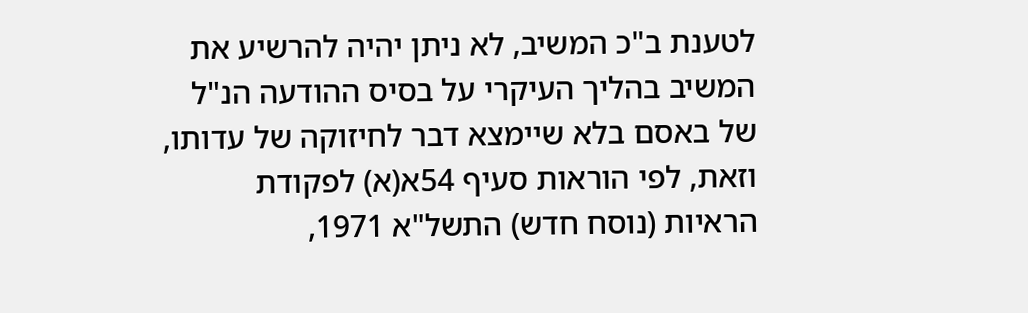לטענת ב"כ המשיב, לא ניתן יהיה להרשיע את המשיב בהליך העיקרי על בסיס ההודעה הנ"ל של באסם בלא שיימצא דבר לחיזוקה של עדותו, וזאת, לפי הוראות סעיף 54א(א) לפקודת הראיות (נוסח חדש) התשל"א 1971,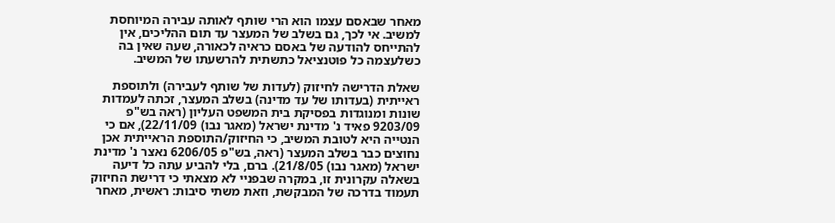מאחר שבאסם עצמו הוא הרי שותף לאותה עבירה המיוחסת למשיב. אי לכך, גם בשלב של המעצר עד תום ההליכים, אין להתייחס להודעה של באסם כראיה לכאורה, שעה שאין בה כשלעצמה כל פוטנציאל כתשתית להרשעתו של המשיב.

שאלת הדרישה לחיזוק (לעדות של שותף לעבירה) ולתוספת ראייתית (בעדותו של עד מדינה) בשלב המעצר, זכתה לעמדות שונות ומנוגדות בפסיקת בית המשפט העליון (ראה בש"פ 9203/09 פאיד נ' מדינת ישראל (מאגר נבו) 22/11/09), אם כי הנטייה היא לטובת המשיב, כי החיזוק/התוספת הראייתית אכן נחוצים כבר בשלב המעצר (ראה, בש"פ 6206/05 נאצר נ' מדינת ישראל (מאגר נבו) 21/8/05). ברם, בלי להביע עתה כל דיעה בשאלה עקרונית זו, במקרה שבפניי לא מצאתי כי דרישת החיזוק תעמוד בדרכה של המבקשת, וזאת משתי סיבות: ראשית, מאחר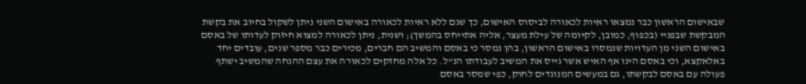שבאישום הראשון כבר נמצאו ראיות לכאורה לביסוס האישום, כך שגם ללא ראיות לכאורה באישום השני ניתן לשקול בחיוב את בקשת המבקשת שבפניי (בכפוף, כמובן, לקיומה של עילת מעצר, אליה אתייחס בהמשך); ושנית, ניתן לכאורה למצוא חיזוק לעדותו של באסם באישום השני מן העדויות שנמסרו באישום הראשון, בהן נמסר כי באסם והמשיב הם חברים, מכירים כבר מספר שנים, עובדים יחד באלאקצא, וכי באסם הינו אף האיש אשר גייס את המשיב לעבודתו הנ"ל. כל אלה מחזקים לכאורה את עצם ההנחה שהמשיב ישתף פעולה עם באסם לבקשתו, גם במעשים המנוגדים לחוק, כפי שמסר באסם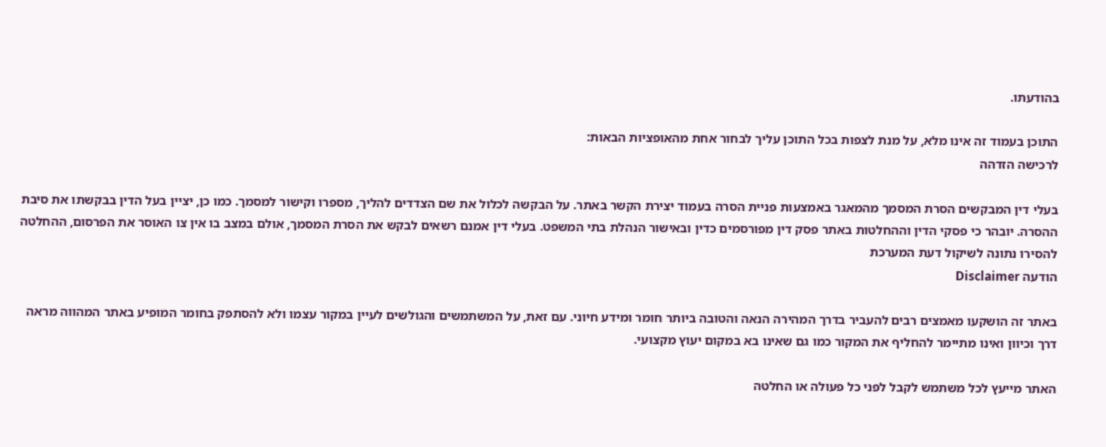בהודעתו.

התוכן בעמוד זה אינו מלא, על מנת לצפות בכל התוכן עליך לבחור אחת מהאופציות הבאות:
לרכישה הזדהה

בעלי דין המבקשים הסרת המסמך מהמאגר באמצעות פניית הסרה בעמוד יצירת הקשר באתר. על הבקשה לכלול את שם הצדדים להליך, מספרו וקישור למסמך. כמו כן, יציין בעל הדין בבקשתו את סיבת ההסרה. יובהר כי פסקי הדין וההחלטות באתר פסק דין מפורסמים כדין ובאישור הנהלת בתי המשפט. בעלי דין אמנם רשאים לבקש את הסרת המסמך, אולם במצב בו אין צו האוסר את הפרסום, ההחלטה להסירו נתונה לשיקול דעת המערכת
הודעה Disclaimer

באתר זה הושקעו מאמצים רבים להעביר בדרך המהירה הנאה והטובה ביותר חומר ומידע חיוני. עם זאת, על המשתמשים והגולשים לעיין במקור עצמו ולא להסתפק בחומר המופיע באתר המהווה מראה דרך וכיוון ואינו מתיימר להחליף את המקור כמו גם שאינו בא במקום יעוץ מקצועי.

האתר מייעץ לכל משתמש לקבל לפני כל פעולה או החלטה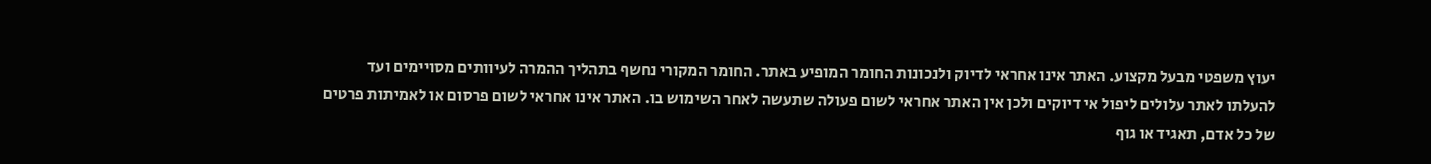יעוץ משפטי מבעל מקצוע. האתר אינו אחראי לדיוק ולנכונות החומר המופיע באתר. החומר המקורי נחשף בתהליך ההמרה לעיוותים מסויימים ועד להעלתו לאתר עלולים ליפול אי דיוקים ולכן אין האתר אחראי לשום פעולה שתעשה לאחר השימוש בו. האתר אינו אחראי לשום פרסום או לאמיתות פרטים של כל אדם, תאגיד או גוף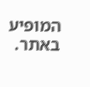המופיע באתר.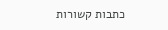כתבות קשורות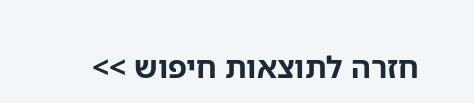חזרה לתוצאות חיפוש >>